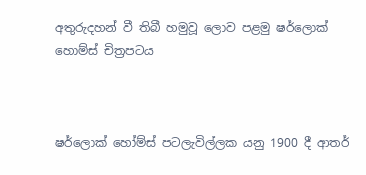අතුරුදහන් වී තිබී හමුවූ ලොව පළමු ෂර්ලොක් හොම්ස් චිත්‍රපටය



ෂර්ලොක් හෝම්ස් පටලැවිල්ලක යනු 1900 දී ආතර්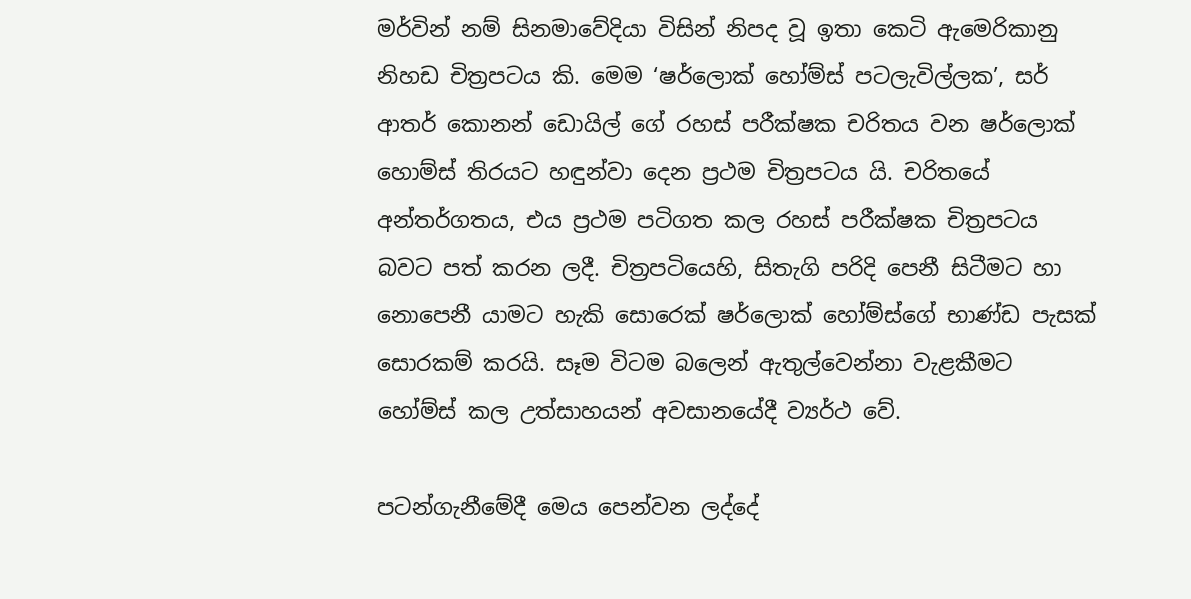මර්වින් නම් සිනමාවේදියා විසින් නිපද වූ ඉතා කෙටි ඇමෙරිකානු නිහඩ චිත්‍රපටය කි. මෙම ‘ෂර්ලොක් හෝම්ස් පටලැවිල්ලක’, සර් ආතර් කොනන් ඩොයිල් ගේ රහස් පරීක්ෂක චරිතය වන ෂර්ලොක් හොම්ස් තිරයට හඳුන්වා දෙන ප්‍රථම චිත්‍රපටය යි. චරිතයේ අන්තර්ගතය, එය ප්‍රථම පටිගත කල රහස් පරීක්ෂක චිත්‍රපටය බවට පත් කරන ලදී. චිත්‍රපටියෙහි, සිතැගි පරිදි පෙනී සිටීමට හා නොපෙනී යාමට හැකි සොරෙක් ෂර්ලොක් හෝම්ස්ගේ භාණ්ඩ පැසක් සොරකම් කරයි. සෑම විටම බලෙන් ඇතුල්වෙන්නා වැළකීමට හෝම්ස් කල උත්සාහයන් අවසානයේදී ව්‍යර්ථ වේ.

පටන්ගැනීමේදී මෙය පෙන්වන ලද්දේ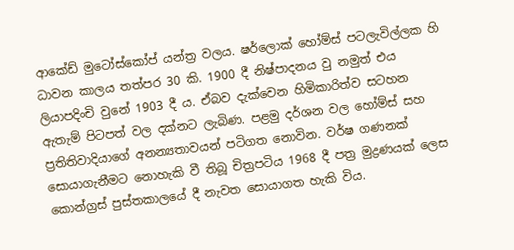ආකේඩ් මුටෝස්කෝප් යන්ත්‍ර වලය. ෂර්ලොක් හෝම්ස් පටලැවිල්ලක හි ධාවන කාලය තත්පර 30 කි. 1900 දී නිෂ්පාදනය වු නමුත් එය ලියාපදිංචි වුනේ 1903 දී ය. ඒබව දැක්වෙන හිමිකාරිත්ව සටහන ඇතැම් පිටපත් වල දක්නට ලැබිණ. පළමු දර්ශන වල හෝම්ස් සහ ප්‍රතිතිවාදියාගේ අනන්‍යතාවයන් පටිගත නොවින. වර්ෂ ගණනක් සොයාගැනීමට නොහැකි වී තිබූ චිත්‍රපටිය 1968 දී පත්‍ර මුද්‍රණයක් ලෙස කොන්ග්‍රස් පුස්තකාලයේ දී නැවත සොයාගත හැකි විය.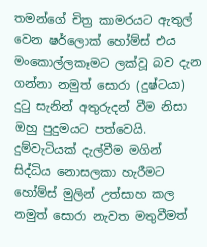තමන්ගේ චිත්‍ර කාමරයට ඇතුල් වෙන ෂර්ලොක් හෝම්ස් එය මංකොල්ලකෑමට ලක්වූ බව දැන ගන්නා නමුත් සොරා (දුෂ්ටයා) දුටු සැනින් අතුරුදන් වීම නිසා ඔහු පුදුමයට පත්වෙයි. දුම්වැටියක් දැල්වීම මගින් සිද්ධිය නොසලකා හැරීමට හෝම්ස් මුලින් උත්සාහ කල නමුත් සොරා නැවත මතුවීමත්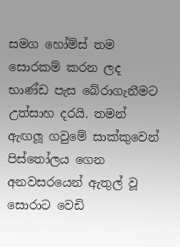සමග හෝම්ස් තම සොරකම් කරන ලද භාණ්ඩ පැස බේරාගැනීමට උත්සාහ දරයි. තමන් ඇඟලූ ගවුමේ සාක්කුවෙන් පිස්තෝලය ගෙන අනවසරයෙන් ඇතුල් වූ සොරාට වෙඩි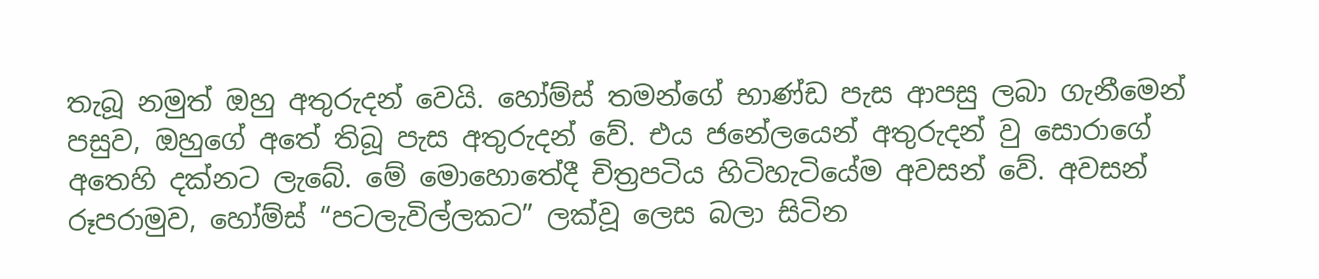තැබූ නමුත් ඔහු අතුරුදන් වෙයි. හෝම්ස් තමන්ගේ භාණ්ඩ පැස ආපසු ලබා ගැනීමෙන් පසුව, ඔහුගේ අතේ තිබූ පැස අතුරුදන් වේ. එය ජනේලයෙන් අතුරුදන් වු සොරාගේ අතෙහි දක්නට ලැබේ. මේ මොහොතේදී චිත්‍රපටිය හිටිහැටියේම අවසන් වේ. අවසන් රූපරාමුව, හෝම්ස් “පටලැවිල්ලකට” ලක්වූ ලෙස බලා සිටින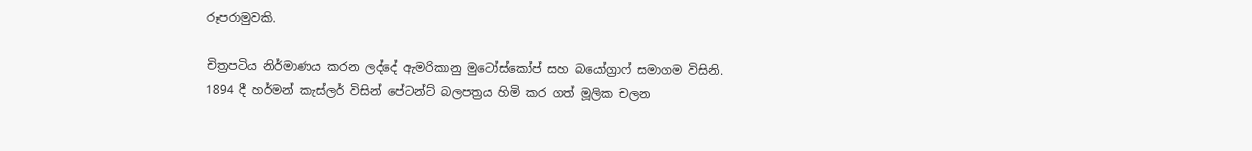රූපරාමුවකි.

චිත්‍රපටිය නිර්මාණය කරන ලද්දේ ඇමරිකානු මුටෝස්කෝප් සහ බයෝග්‍රාෆ් සමාගම විසිනි. 1894 දී හර්මන් කැස්ලර් විසින් පේටන්ට් බලපත්‍රය හිමි කර ගත් මූලික චලන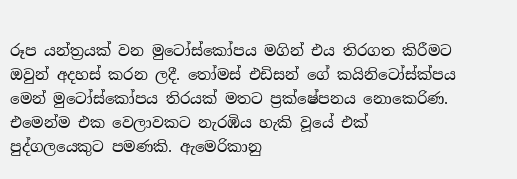රූප යන්ත්‍රයක් වන මුටෝස්කෝපය මගින් එය තිරගත කිරීමට ඔවුන් අදහස් කරන ලදී. තෝමස් එඩිසන් ගේ කයිනිටෝස්ක්පය මෙන් මුටෝස්කෝපය තිරයක් මතට ප්‍රක්ෂේපනය නොකෙරිණ. එමෙන්ම එක වෙලාවකට නැරඹිය හැකි වූයේ එක් පුද්ගලයෙකුට පමණකි. ඇමෙරිකානු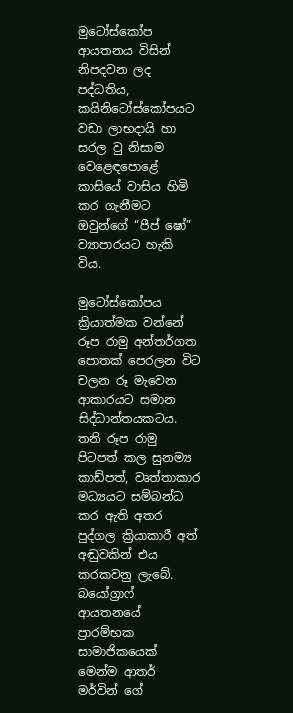මුටෝස්කෝප ආයතනය විසින් නිපදවන ලද පද්ධතිය, කයිනිටෝස්කෝපයට වඩා ලාභදායි හා සරල වු නිසාම වෙළෙඳපොළේ කාසියේ වාසිය හිමි කර ගැනීමට ඔවුන්ගේ “පීප් ෂෝ” ව්‍යාපාරයට හැකි විය.

මුටෝස්කෝපය ක්‍රියාත්මක වන්නේ රූප රාමු අන්තර්ගත පොතක් පෙරලන විට චලන රූ මැවෙන ආකාරයට සමාන සිද්ධාන්තයකටය. තනි රූප රාමු පිටපත් කල සුනම්‍ය කාඩ්පත්, වෘත්තාකාර මධ්‍යයට සම්බන්ධ කර ඇති අතර පුද්ගල ක්‍රියාකාරී අත් අඬුවකින් එය කරකවනු ලැබේ. බයෝග්‍රාෆ් ආයතනයේ ප්‍රාරම්භක සාමාජිකයෙක් මෙන්ම ආතර් මර්වින් ගේ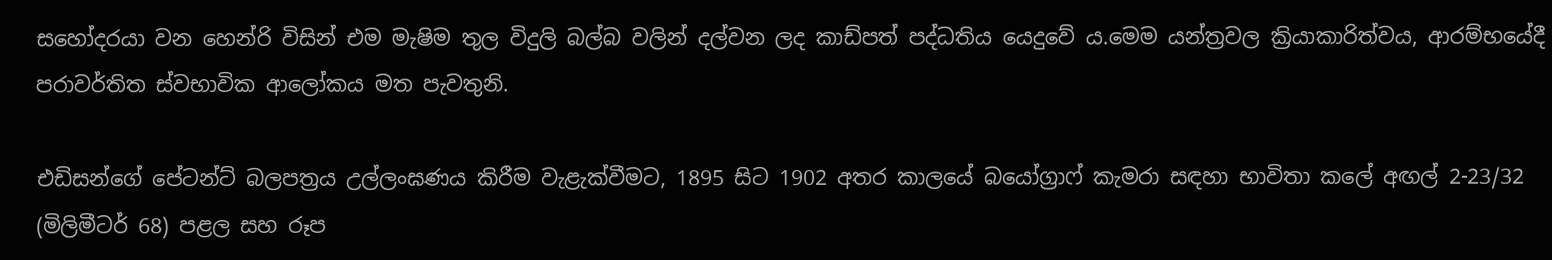සහෝදරයා වන හෙන්රි විසින් එම මැෂිම තුල විදුලි බල්බ වලින් දල්වන ලද කාඩ්පත් පද්ධතිය යෙදුවේ ය.මෙම යන්ත්‍රවල ක්‍රියාකාරිත්වය, ආරම්භයේදී පරාවර්තිත ස්වභාවික ආලෝකය මත පැවතුනි.

එඩිසන්ගේ පේටන්ට් බලපත්‍රය උල්ලංඝණය කිරීම වැළැක්වීමට, 1895 සිට 1902 අතර කාලයේ බයෝග්‍රාෆ් කැමරා සඳහා භාවිතා කලේ අඟල් 2-23/32 (මිලිමීටර් 68) පළල සහ රූප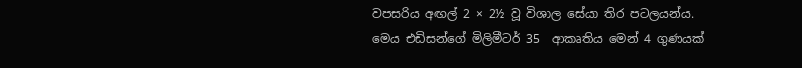වපසරිය අඟල් 2 × 2½ වූ විශාල සේයා තිර පටලයන්ය. මෙය එඩිසන්ගේ මිලිමීටර් 35  ආකෘතිය මෙන් 4 ගුණයක්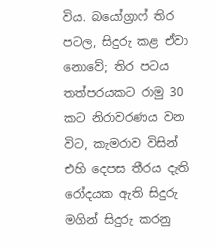විය. බයෝග්‍රාෆ් තිර පටල, සිදුරු කළ ඒවා නොවේ; තිර පටය තත්පරයකට රාමු 30 කට නිරාවරණය වන විට, කැමරාව විසින් එහි දෙපස තීරය දැති රෝදයක ඇති සිදුරු මගින් සිදුරු කරනු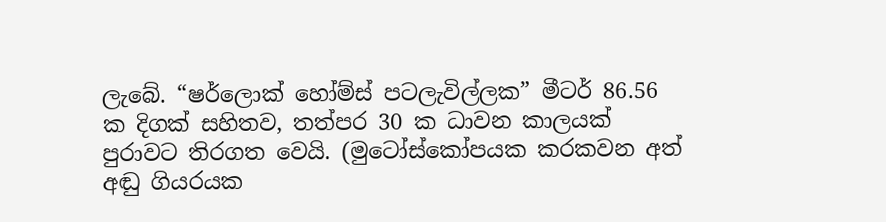ලැබේ. “ෂර්ලොක් හෝම්ස් පටලැවිල්ලක” මීටර් 86.56 ක දිගක් සහිතව, තත්පර 30 ක ධාවන කාලයක් පුරාවට තිරගත වෙයි. (මුටෝස්කෝපයක කරකවන අත් අඬු ගියරයක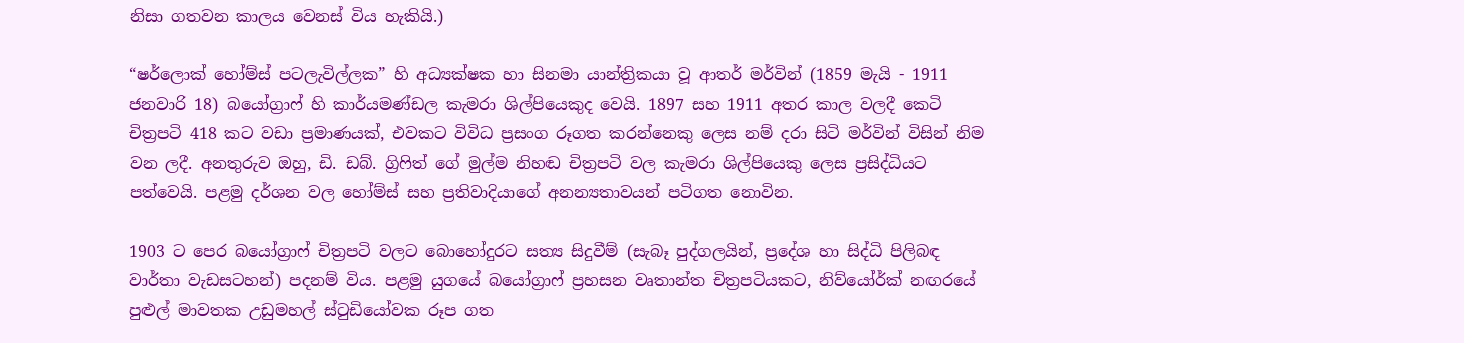නිසා ගතවන කාලය වෙනස් විය හැකියි.)

“ෂර්ලොක් හෝම්ස් පටලැවිල්ලක” හි අධ්‍යක්ෂක හා සිනමා යාන්ත්‍රිකයා වූ ආතර් මර්වින් (1859 මැයි - 1911 ජනවාරි 18) බයෝග්‍රාෆ් හි කාර්යමණ්ඩල කැමරා ශිල්පියෙකුද වෙයි. 1897 සහ 1911 අතර කාල වලදී කෙටි චිත්‍රපටි 418 කට වඩා ප්‍රමාණයක්, එවකට විවිධ ප්‍රසංග රූගත කරන්නෙකු ලෙස නම් දරා සිටි මර්වින් විසින් නිම වන ලදී. අනතුරුව ඔහු, ඩි. ඩබ්. ග්‍රිෆිත් ගේ මුල්ම නිහඬ චිත්‍රපටි වල කැමරා ශිල්පියෙකු ලෙස ප්‍රසිද්ධියට පත්වෙයි. පළමු දර්ශන වල හෝම්ස් සහ ප්‍රතිවාදියාගේ අනන්‍යතාවයන් පටිගත නොවින.

1903 ට පෙර බයෝග්‍රාෆ් චිත්‍රපටි වලට බොහෝදුරට සත්‍ය සිදුවීම් (සැබෑ පුද්ගලයින්, ප්‍රදේශ හා සිද්ධි පිලිබඳ වාර්තා වැඩසටහන්) පදනම් විය. පළමු යුගයේ බයෝග්‍රාෆ් ප්‍රහසන වෘතාන්ත චිත්‍රපටියකට, නිව්යෝර්ක් නඟරයේ පුළුල් මාවතක උඩුමහල් ස්ටුඩියෝවක රූප ගත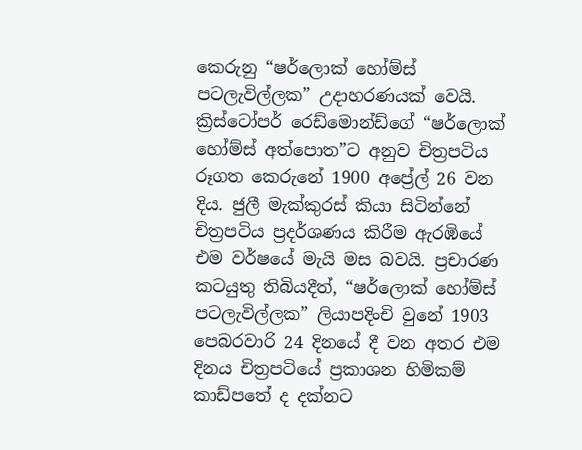කෙරුනු “ෂර්ලොක් හෝම්ස් පටලැවිල්ලක” උදාහරණයක් වෙයි. ක්‍රිස්ටෝපර් රෙඩ්මොන්ඩ්ගේ “ෂර්ලොක් හෝම්ස් අත්පොත”ට අනුව චිත්‍රපටිය රූගත කෙරුනේ 1900 අප්‍රේල් 26 වන දිය. ජුලී මැක්කුරස් කියා සිටින්නේ චිත්‍රපටිය ප්‍රදර්ශණය කිරීම ඇරඹියේ එම වර්ෂයේ මැයි මස බවයි. ප්‍රචාරණ කටයුතු තිබියදීත්, “ෂර්ලොක් හෝම්ස් පටලැවිල්ලක” ලියාපදිංචි වුනේ 1903 පෙබරවාරි 24 දිනයේ දී වන අතර එම දිනය චිත්‍රපටියේ ප්‍රකාශන හිමිකම් කාඩ්පතේ ද දක්නට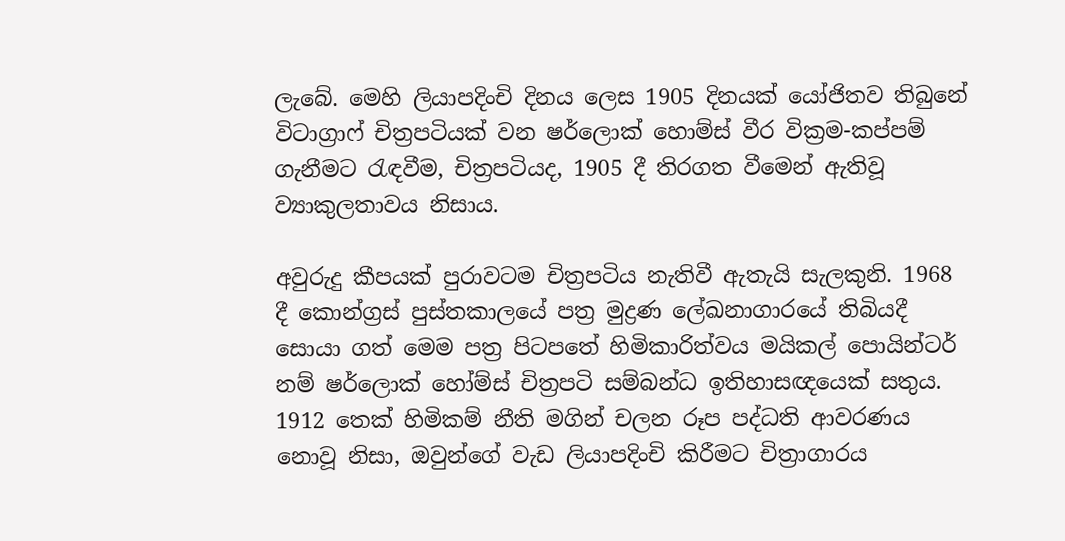ලැබේ. මෙහි ලියාපදිංචි දිනය ලෙස 1905 දිනයක් යෝජිතව තිබුනේ විටාග්‍රාෆ් චිත්‍රපටියක් වන ෂර්ලොක් හොම්ස් වීර වික්‍රම-කප්පම් ගැනීමට රැඳවීම, චිත්‍රපටියද, 1905 දී තිරගත වීමෙන් ඇතිවූ ව්‍යාකුලතාවය නිසාය.

අවුරුදු කීපයක් පුරාවටම චිත්‍රපටිය නැතිවී ඇතැයි සැලකුනි. 1968 දී කොන්ග්‍රස් පුස්තකාලයේ පත්‍ර මුද්‍රණ ලේඛනාගාරයේ තිබියදී සොයා ගත් මෙම පත්‍ර පිටපතේ හිමිකාරිත්වය මයිකල් පොයින්ටර් නම් ෂර්ලොක් හෝම්ස් චිත්‍රපටි සම්බන්ධ ඉතිහාසඥයෙක් සතුය. 1912 තෙක් හිමිකම් නීති මගින් චලන රූප පද්ධති ආවරණය නොවූ නිසා, ඔවුන්ගේ වැඩ ලියාපදිංචි කිරීමට චිත්‍රාගාරය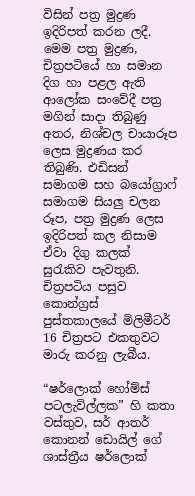විසින් පත්‍ර මුද්‍රණ ඉදිරිපත් කරන ලදී. මෙම පත්‍ර මුද්‍රණ, චිත්‍රපටියේ හා සමාන දිග හා පළල ඇති ආලෝක සංවේදී පත්‍ර මගින් සාදා තිබුණු අතර, නිශ්චල චායාරූප ලෙස මුද්‍රණය කර තිබුණි. එඩිසන් සමාගම සහ බයෝග්‍රාෆ් සමාගම සියලු චලන රූප, පත්‍ර මුද්‍රණ ලෙස ඉදිරිපත් කල නිසාම ඒවා දිගු කලක් සුරැකිව පැවතුනි. චිත්‍රපටිය පසුව කොන්ග්‍රස් පුස්තකාලයේ මිලිමීටර් 16 චිත්‍රපට එකතුවට මාරු කරනු ලැබීය.

“ෂර්ලොක් හෝම්ස් පටලැවිල්ලක” හි කතා වස්තුව, සර් ආතර් කොනන් ඩොයිල් ගේ ශාස්ත්‍රීය ෂර්ලොක්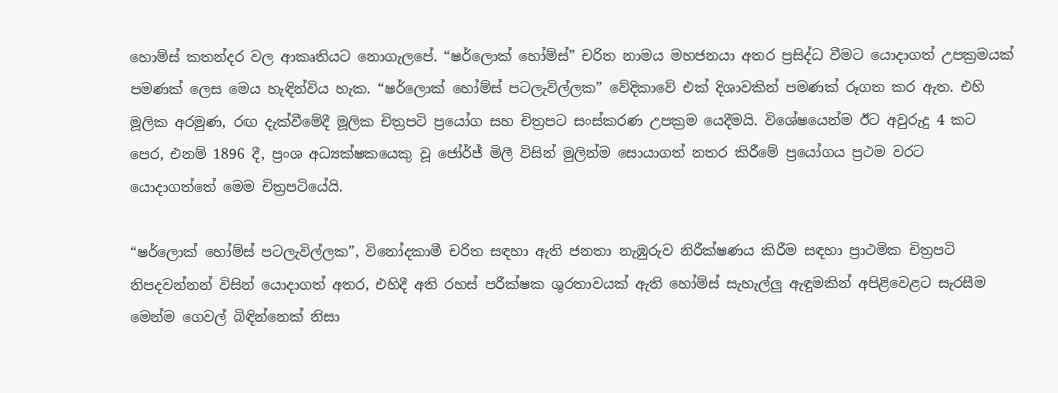හොම්ස් කතන්දර වල ආකෘතියට නොගැලපේ. “ෂර්ලොක් හෝම්ස්” චරිත නාමය මහජනයා අතර ප්‍රසිද්ධ වීමට යොදාගත් උපක්‍රමයක් පමණක් ලෙස මෙය හැඳින්විය හැක. “ෂර්ලොක් හෝම්ස් පටලැවිල්ලක” වේදිකාවේ එක් දිශාවකින් පමණක් රූගත කර ඇත. එහි මූලික අරමුණ, රඟ දැක්වීමේදී මූලික චිත්‍රපටි ප්‍රයෝග සහ චිත්‍රපට සංස්කරණ උපක්‍රම යෙදීමයි. විශේෂයෙන්ම ඊට අවුරුදු 4 කට පෙර, එනම් 1896 දී, ප්‍රංශ අධ්‍යක්ෂකයෙකු වූ ජෝර්ජ් මිලී විසින් මුලින්ම සොයාගත් නතර කිරීමේ ප්‍රයෝගය ප්‍රථම වරට යොදාගත්තේ මෙම චිත්‍රපටියේයි.

“ෂර්ලොක් හෝම්ස් පටලැවිල්ලක”, විනෝදකාමී චරිත සඳහා ඇති ජනතා නැඹුරුව නිරීක්ෂණය කිරීම සඳහා ප්‍රාථමික චිත්‍රපටි නිපදවන්නන් විසින් යොදාගත් අතර, එහිදී අති රහස් පරීක්ෂක ශුරතාවයක් ඇති හෝම්ස් සැහැල්ලු ඇඳුමකින් අපිළිවෙළට සැරසීම මෙන්ම ගෙවල් බිඳින්නෙක් නිසා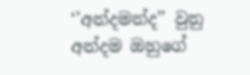‘’අන්දමන්ද’’ වුනු අන්දම ඔහුගේ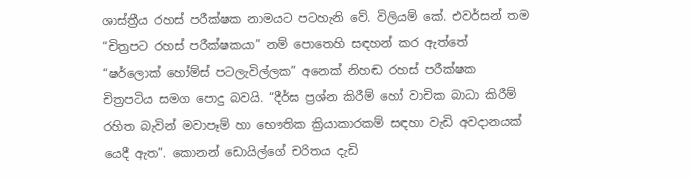ශාස්ත්‍රීය රහස් පරීක්ෂක නාමයට පටහැනි වේ. විලියම් කේ. එවර්සන් තම “චිත්‍රපට රහස් පරීක්ෂකයා” නම් පොතෙහි සඳහන් කර ඇත්තේ “ෂර්ලොක් හෝම්ස් පටලැවිල්ලක” අනෙක් නිහඬ රහස් පරීක්ෂක චිත්‍රපටිය සමග පොදු බවයි. “දීර්ඝ ප්‍රශ්න කිරීම් හෝ වාචික බාධා කිරීම් රහිත බැවින් මවාපෑම් හා භෞතික ක්‍රියාකාරකම් සඳහා වැඩි අවදානයක් යෙදී ඇත”. කොනන් ඩොයිල්ගේ චරිතය දැඩි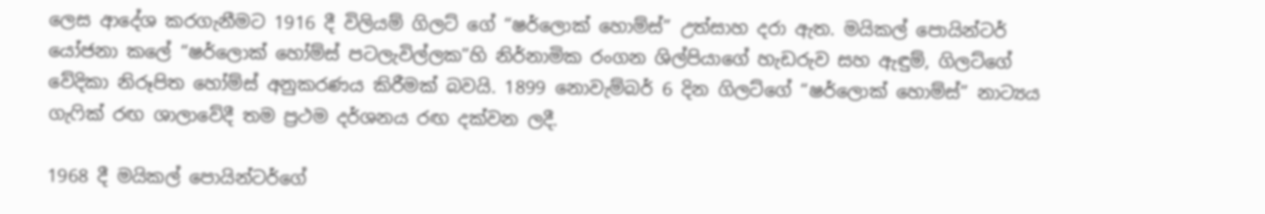ලෙස ආදේශ කරගැනීමට 1916 දී විලියම් ගිලට් ගේ “ෂර්ලොක් හොම්ස්” උත්සාහ දරා ඇත. මයිකල් පොයින්ටර් යෝජනා කලේ “ෂර්ලොක් හෝම්ස් පටලැවිල්ලක”හි නිර්නාමික රංගන ශිල්පියාගේ හැඩරුව සහ ඇඳුම්, ගිලට්ගේ වේදිකා නිරූපිත හෝම්ස් අනුකරණය කිරීමක් බවයි. 1899 නොවැම්බර් 6 දින ගිලට්ගේ “ෂර්ලොක් හොම්ස්” නාට්‍ය‍ය ගැෆික් රඟ ශාලාවේදී තම ප්‍රථම දර්ශනය රඟ දක්වන ලදී.

1968 දී මයිකල් පොයින්ටර්ගේ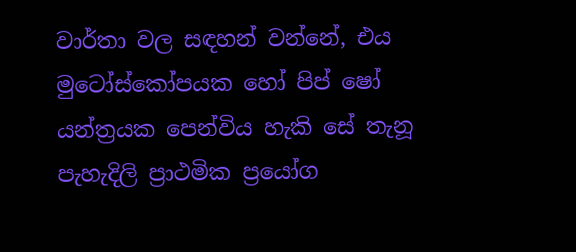වාර්තා වල සඳහන් වන්නේ, එය මුටෝස්කෝපයක හෝ පිප් ෂෝ යන්ත්‍රයක පෙන්විය හැකි සේ තැනූ පැහැදිලි ප්‍රාථමික ප්‍රයෝග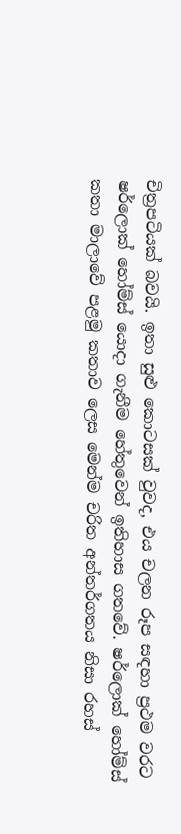චිත්‍රපටියක් බවයි. ඉතා සුළු කොටසක් වුවද, එය චලන රූප සඳහා ප්‍රථම වරට ෂර්ලොක් හෝම්ස් යොදා ගැනීම හේතුවෙන් ඉතිහාස ගතවේ. ෂර්ලොක් හෝම්ස් කතා මාලාවේ පළමු කතාව ලෙස මෙන්ම චරිත අන්තර්ගතය නිසා රහස්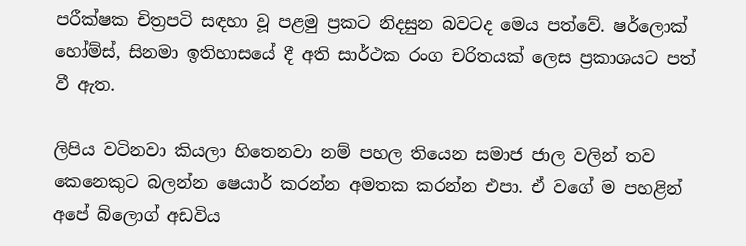පරීක්ෂක චිත්‍රපටි සඳහා වූ පළමු ප්‍රකට නිදසුන බවටද මෙය පත්වේ. ෂර්ලොක් හෝම්ස්, සිනමා ඉතිහාසයේ දී අති සාර්ථක රංග චරිතයක් ලෙස ප්‍රකාශයට පත් වී ඇත.

ලිපිය වටිනවා කියලා හිතෙනවා නම් පහල තියෙන සමාජ ජාල වලින් තව කෙනෙකුට බලන්න ෂෙයාර් කරන්න අමතක කරන්න එපා. ඒ වගේ ම පහළින් අපේ බ්ලොග් අඩවිය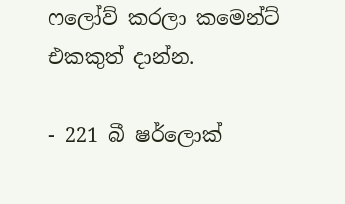ෆලෝව් කරලා කමෙන්ට් එකකුත් දාන්න.

- 221 බී ෂර්ලොක්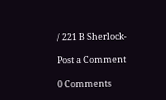/ 221 B Sherlock-

Post a Comment

0 Comments